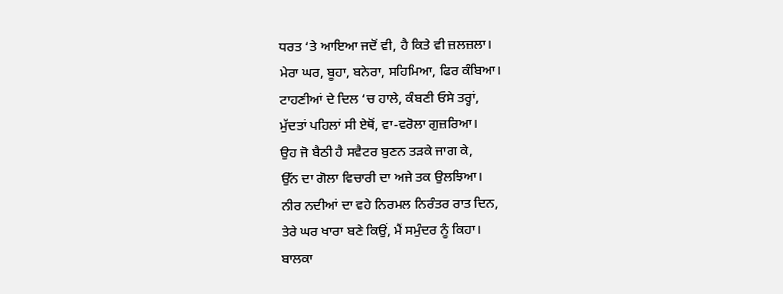ਧਰਤ ‘ਤੇ ਆਇਆ ਜਦੋਂ ਵੀ, ਹੈ ਕਿਤੇ ਵੀ ਜ਼ਲਜ਼ਲਾ।
ਮੇਰਾ ਘਰ, ਬੂਹਾ, ਬਨੇਰਾ, ਸਹਿਮਿਆ, ਫਿਰ ਕੰਬਿਆ।
ਟਾਹਣੀਆਂ ਦੇ ਦਿਲ ‘ਚ ਹਾਲੇ, ਕੰਬਣੀ ਓਸੇ ਤਰ੍ਹਾਂ,
ਮੁੱਦਤਾਂ ਪਹਿਲਾਂ ਸੀ ਏਥੋਂ, ਵਾ-ਵਰੋਲਾ ਗੁਜ਼ਰਿਆ।
ਉਹ ਜੋ ਬੈਠੀ ਹੈ ਸਵੈਟਰ ਬੁਣਨ ਤੜਕੇ ਜਾਗ ਕੇ,
ਉੱਨ ਦਾ ਗੋਲਾ ਵਿਚਾਰੀ ਦਾ ਅਜੇ ਤਕ ਉਲਝਿਆ।
ਨੀਰ ਨਦੀਆਂ ਦਾ ਵਹੇ ਨਿਰਮਲ ਨਿਰੰਤਰ ਰਾਤ ਦਿਨ,
ਤੇਰੇ ਘਰ ਖਾਰਾ ਬਣੇ ਕਿਉਂ, ਮੈਂ ਸਮੁੰਦਰ ਨੂੰ ਕਿਹਾ।
ਬਾਲਕਾ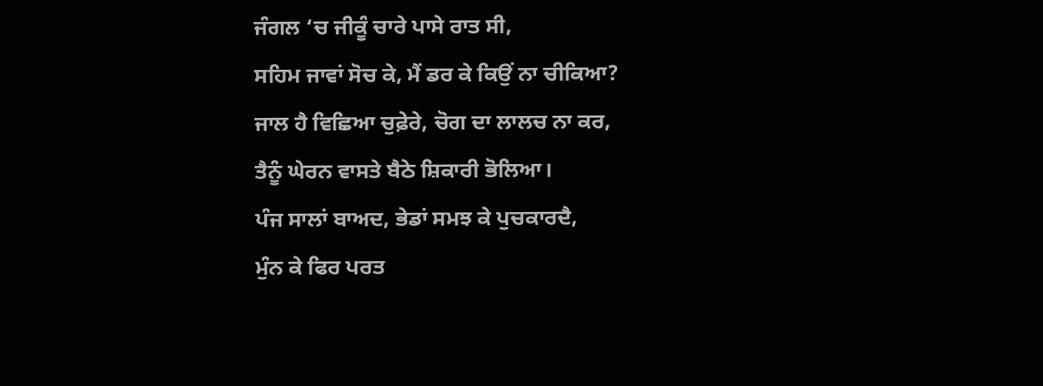ਜੰਗਲ ‘ਚ ਜੀਕੂੰ ਚਾਰੇ ਪਾਸੇ ਰਾਤ ਸੀ,
ਸਹਿਮ ਜਾਵਾਂ ਸੋਚ ਕੇ, ਮੈਂ ਡਰ ਕੇ ਕਿਉਂ ਨਾ ਚੀਕਿਆ?
ਜਾਲ ਹੈ ਵਿਛਿਆ ਚੁਫ਼ੇਰੇ, ਚੋਗ ਦਾ ਲਾਲਚ ਨਾ ਕਰ,
ਤੈਨੂੰ ਘੇਰਨ ਵਾਸਤੇ ਬੈਠੇ ਸ਼ਿਕਾਰੀ ਭੋਲਿਆ।
ਪੰਜ ਸਾਲਾਂ ਬਾਅਦ, ਭੇਡਾਂ ਸਮਝ ਕੇ ਪੁਚਕਾਰਦੈ,
ਮੁੰਨ ਕੇ ਫਿਰ ਪਰਤ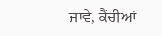ਜਾਵੇ, ਕੈਂਚੀਆਂ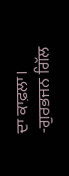ਦਾ ਕਾਫ਼ਲਾ।
-ਗੁਰਭਜਨ ਗਿੱਲ